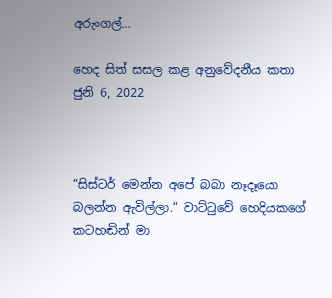අරුංගල්…

හෙද සිත් සසල කළ අනුවේදනීය කතා
ජුනි 6, 2022



“සිස්ටර් මෙන්න අපේ බබා නෑදෑයො බලන්න ඇවිල්ලා.” වාට්ටුවේ හෙදියකගේ කටහඬින් මා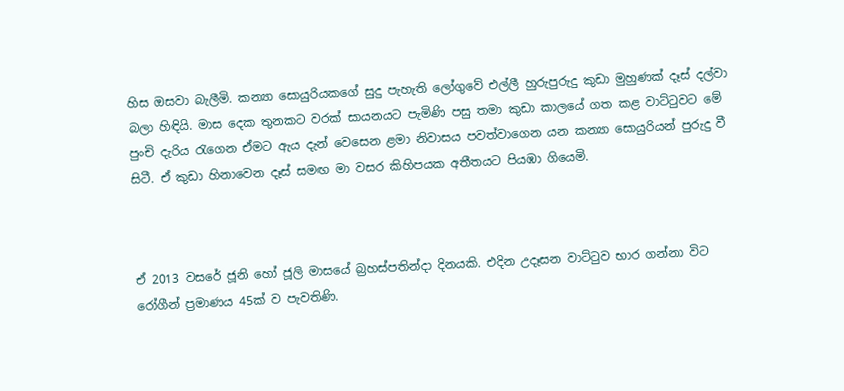හිස ඔසවා බැලීමි. කන්‍යා සොයුරියකගේ සුදු පැහැති ලෝගුවේ එල්ලී හුරුපුරුදු කුඩා මුහුණක් දෑස් දල්වා බලා හිඳියි. මාස දෙක තුනකට වරක් සායනයට පැමිණි පසු තමා කුඩා කාලයේ ගත කළ වාට්ටුවට මේ පුංචි දැරිය රැගෙන ඒමට ඇය දැන් වෙසෙන ළමා නිවාසය පවත්වාගෙන යන කන්‍යා සොයුරියන් පුරුදු වී සිටී. ඒ කුඩා හිනාවෙන දෑස් සමඟ මා වසර කිහිපයක අතීතයට පියඹා ගියෙමි.



ඒ 2013 වසරේ ජූනි හෝ ජූලි මාසයේ බ්‍රහස්පතින්දා දිනයකි. එදින උදෑසන වාට්ටුව භාර ගන්නා විට රෝගීන් ප්‍රමාණය 45ක් ව පැවතිණි.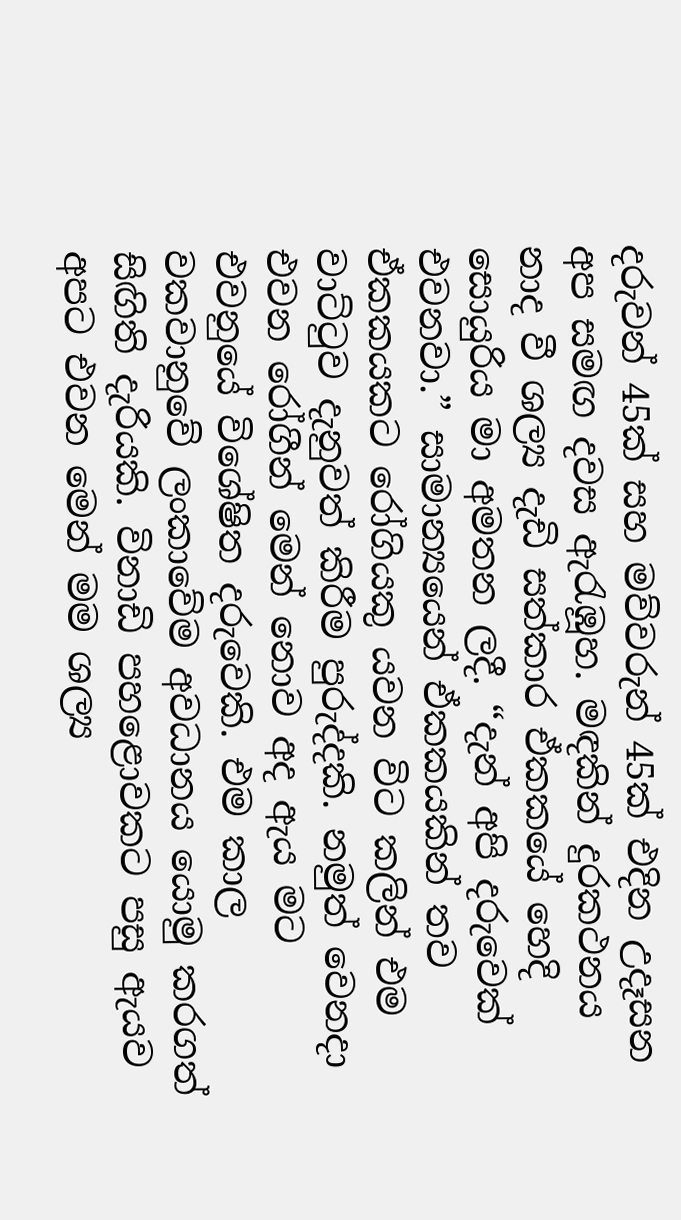දරුවන් 45ක් සහ මව්වරුන් 45ක් එදින උදෑසන අප සමඟ දවස ඇරැඹූහ. මඳකින් දුරකථනය නාද වී ශල්‍ය දැඩි සත්කාර ඒකකයේ හෙදි සොයුරිය මා අමතන ලදී. “දැන් අපි දරුවෙක් එවනවා.” සාමාන්‍යයෙන් ඒකකයකින් තව ඒකකයකට රෝගියකු යවන විට කලින් එම වාට්ටුව දැනුවත් කිරීම පුරුද්දකි. නමුත් වෙනදා එවන රෝගීන් මෙන් නොව අද ඇය මට එවනුයේ විශේෂිත දරුවෙකි. එම කාල වකවානුවේ ලංකාවේම අවධානය යොමු කරගත් සිඟිති දැරියකි. විනාඩි පහළොවකට පසු ඇයව අපට එවන මෙන් මම ශල්‍ය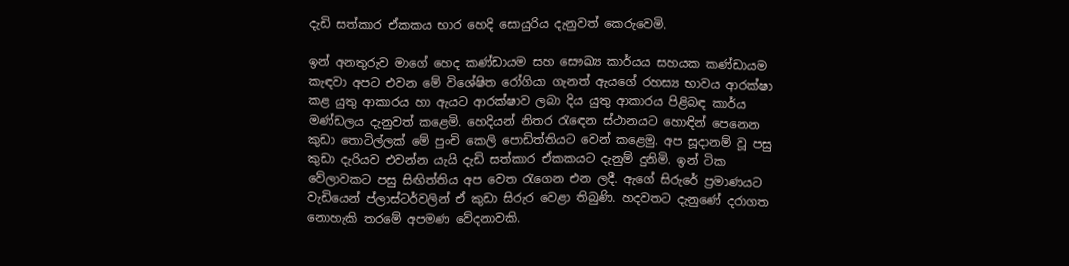දැඩි සත්කාර ඒකකය භාර හෙදි සොයුරිය දැනුවත් කෙරුවෙමි.

ඉන් අනතුරුව මාගේ හෙද කණ්ඩායම සහ සෞඛ්‍ය කාර්යය සහයක කණ්ඩායම කැඳවා අපට එවන මේ විශේෂිත රෝගියා ගැනත් ඇයගේ රහස්‍ය භාවය ආරක්ෂා කළ යුතු ආකාරය හා ඇයට ආරක්ෂාව ලබා දිය යුතු ආකාරය පිළිබඳ කාර්ය මණ්ඩලය දැනුවත් කළෙමි. හෙදියන් නිතර රැඳෙන ස්ථානයට හොඳින් පෙනෙන කුඩා තොටිල්ලක් මේ පුංචි කෙලි පොඩිත්තියට වෙන් කළෙමු. අප සූදානම් වූ පසු කුඩා දැරියව එවන්න යැයි දැඩි සත්කාර ඒකකයට දැනුම් දුනිමි. ඉන් ටික වේලාවකට පසු සිඟිත්තිය අප වෙත රැගෙන එන ලදී. ඇගේ සිරුරේ ප්‍රමාණයට වැඩියෙන් ප්ලාස්ටර්වලින් ඒ කුඩා සිරුර වෙළා තිබුණි. හදවතට දැනුණේ දරාගත නොහැකි තරමේ අපමණ වේදනාවකි.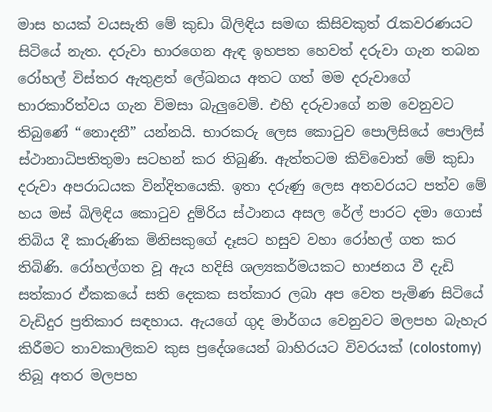මාස හයක් වයසැති මේ කුඩා බිලිඳිය සමඟ කිසිවකුත් රැකවරණයට සිටියේ නැත. දරුවා භාරගෙන ඇඳ ඉහපත හෙවත් දරුවා ගැන තබන රෝහල් විස්තර ඇතුළත් ලේඛනය අතට ගත් මම දරුවාගේ භාරකාරිත්වය ගැන විමසා බැලුවෙමි. එහි දරුවාගේ නම වෙනුවට තිබුණේ “නොදනී” යන්නයි. භාරකරු ලෙස කොටුව පොලිසියේ පොලිස් ස්ථානාධිපතිතුමා සටහන් කර තිබුණි. ඇත්තටම කිව්වොත් මේ කුඩා දරුවා අපරාධයක වින්දිතයෙකි. ඉතා දරුණු ලෙස අතවරයට පත්ව මේ හය මස් බිලිඳිය කොටුව දුම්රිය ස්ථානය අසල රේල් පාරට දමා ගොස් තිබිය දී කාරුණික මිනිසකුගේ දෑසට හසුව වහා රෝහල් ගත කර තිබිණි. රෝහල්ගත වූ ඇය හදිසි ශල්‍යකර්මයකට භාජනය වී දැඩි සත්කාර ඒකකයේ සති දෙකක සත්කාර ලබා අප වෙත පැමිණ සිටියේ වැඩිදුර ප්‍රතිකාර සඳහාය. ඇයගේ ගුද මාර්ගය වෙනුවට මලපහ බැහැර කිරීමට තාවකාලිකව කුස ප්‍රදේශයෙන් බාහිරයට විවරයක් (colostomy) තිබූ අතර මලපහ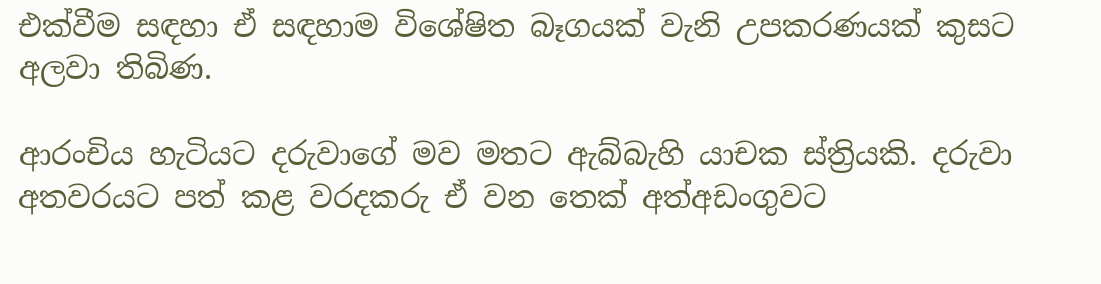එක්වීම සඳහා ඒ සඳහාම විශේෂිත බෑගයක් වැනි උපකරණයක් කුසට අලවා තිබිණ.

ආරංචිය හැටියට දරුවාගේ මව මතට ඇබ්බැහි යාචක ස්ත්‍රියකි. දරුවා අතවරයට පත් කළ වරදකරු ඒ වන තෙක් අත්අඩංගුවට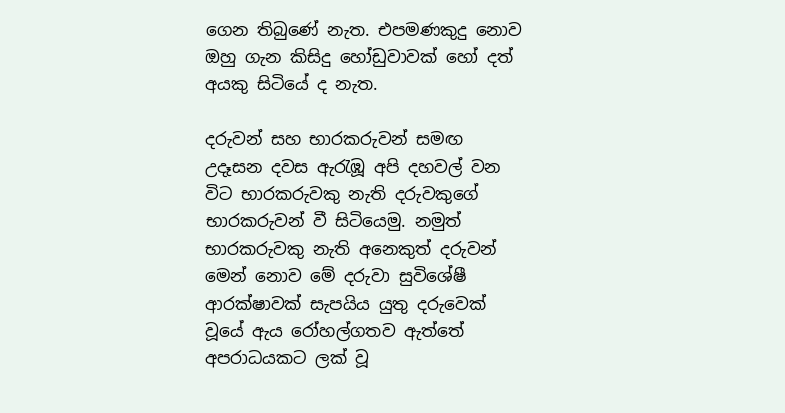ගෙන තිබුණේ නැත. එපමණකුදු නොව ඔහු ගැන කිසිදු හෝඩුවාවක් හෝ දත් අයකු සිටියේ ද නැත.

දරුවන් සහ භාරකරුවන් සමඟ උදෑසන දවස ඇරැඹූ අපි දහවල් වන විට භාරකරුවකු නැති දරුවකුගේ භාරකරුවන් වී සිටියෙමු. නමුත් භාරකරුවකු නැති අනෙකුත් දරුවන් මෙන් නොව මේ දරුවා සුවිශේෂී ආරක්ෂාවක් සැපයිය යුතු දරුවෙක් වූයේ ඇය රෝහල්ගතව ඇත්තේ අපරාධයකට ලක් වූ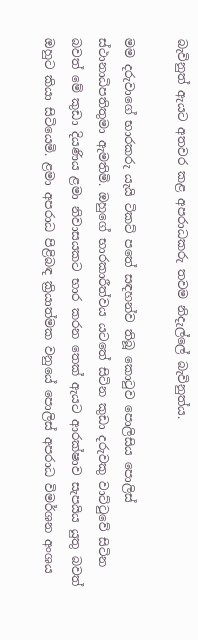බැවිනුත් ඇයට අතවර කළ අපරාධකරු තවම නිදැල්ලේ බැවිනුත්ය.

මම දරුවාගේ භාරකරු යැයි ටිකට් පතේ සඳහන්ව තිබූ කොටුව පොලිසිය පොලිස් ස්ථානාධිපතිතුමා ඇමතිමි. ඔහුගේ භාරකාරීත්වය යටතේ සිටින කුඩා දරුවකු වාට්ටුවේ සිටින බවත් මේ කුඩා දියණිය ළමා නිවාසයකට භාර කරන තෙක් ඇයට ආරක්ෂාව සැපයිය යුතු බවත් ඔහුට කියා සිටියෙමි. ළමා අපරාධ පිළිබඳ ක්‍රියාත්මක වනුයේ පොලිස් අපරාධ විමර්ශන අංශය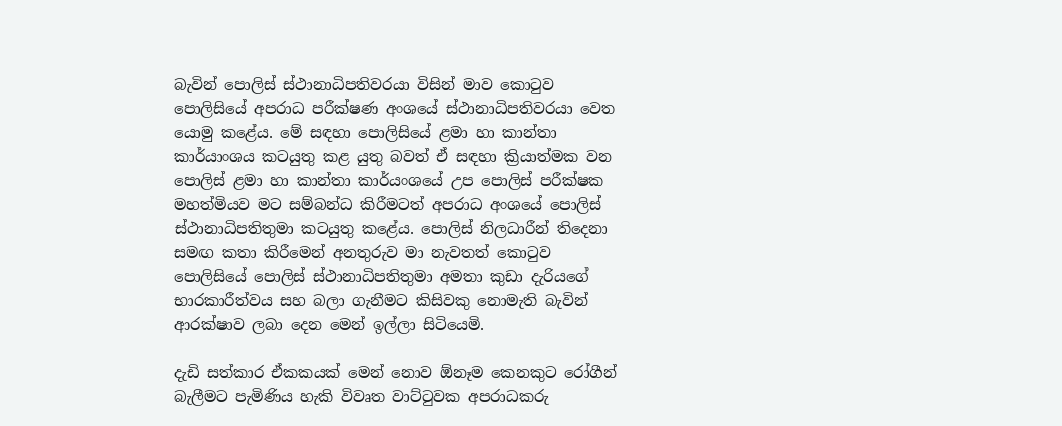බැවින් පොලිස් ස්ථානාධිපතිවරයා විසින් මාව කොටුව පොලිසියේ අපරාධ පරීක්ෂණ අංශයේ ස්ථානාධිපතිවරයා වෙත යොමු කළේය. මේ සඳහා පොලිසියේ ළමා හා කාන්තා කාර්යාංශය කටයුතු කළ යුතු බවත් ඒ සඳහා ක්‍රියාත්මක වන පොලිස් ළමා හා කාන්තා කාර්යංශයේ උප පොලිස් පරීක්ෂක මහත්මියව මට සම්බන්ධ කිරීමටත් අපරාධ අංශයේ පොලිස් ස්ථානාධිපතිතුමා කටයුතු කළේය. පොලිස් නිලධාරීන් තිදෙනා සමඟ කතා කිරීමෙන් අනතුරුව මා නැවතත් කොටුව පොලිසියේ පොලිස් ස්ථානාධිපතිතුමා අමතා කුඩා දැරියගේ භාරකාරීත්වය සහ බලා ගැනීමට කිසිවකු නොමැති බැවින් ආරක්ෂාව ලබා දෙන මෙන් ඉල්ලා සිටියෙමි.

දැඩි සත්කාර ඒකකයක් මෙන් නොව ඕනෑම කෙනකුට රෝගීන් බැලීමට පැමිණිය හැකි විවෘත වාට්ටුවක අපරාධකරු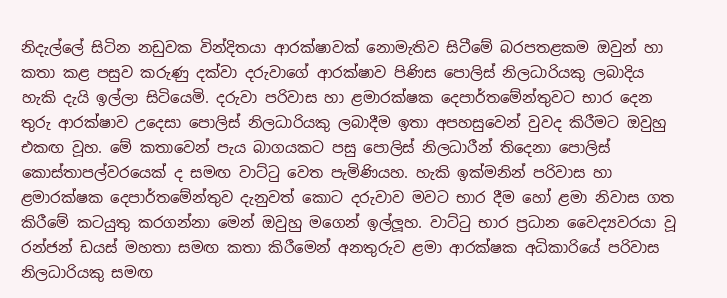නිදැල්ලේ සිටින නඩුවක වින්දිතයා ආරක්ෂාවක් නොමැතිව සිටීමේ බරපතළකම ඔවුන් හා කතා කළ පසුව කරුණු දක්වා දරුවාගේ ආරක්ෂාව පිණිස පොලිස් නිලධාරියකු ලබාදිය හැකි දැයි ඉල්ලා සිටියෙමි. දරුවා පරිවාස හා ළමාරක්ෂක දෙපාර්තමේන්තුවට භාර දෙන තුරු ආරක්ෂාව උදෙසා පොලිස් නිලධාරියකු ලබාදීම ඉතා අපහසුවෙන් වුවද කිරීමට ඔවුහු එකඟ වූහ. මේ කතාවෙන් පැය බාගයකට පසු පොලිස් නිලධාරීන් තිදෙනා පොලිස් කොස්තාපල්වරයෙක් ද සමඟ වාට්ටු වෙත පැමිණියහ. හැකි ඉක්මනින් පරිවාස හා ළමාරක්ෂක දෙපාර්තමේන්තුව දැනුවත් කොට දරුවාව මවට භාර දීම හෝ ළමා නිවාස ගත කිරීමේ කටයුතු කරගන්නා මෙන් ඔවුහු මගෙන් ඉල්ලූහ. වාට්ටු භාර ප්‍රධාන වෛද්‍යවරයා වූ රන්ජන් ඩයස් මහතා සමඟ කතා කිරීමෙන් අනතුරුව ළමා ආරක්ෂක අධිකාරියේ පරිවාස නිලධාරියකු සමඟ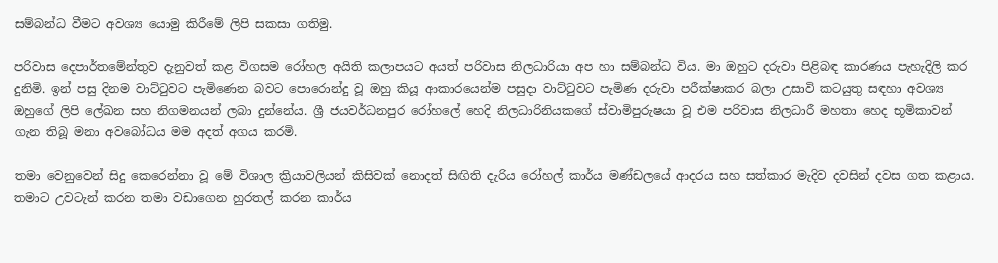සම්බන්ධ වීමට අවශ්‍ය යොමු කිරීමේ ලිපි සකසා ගතිමු.

පරිවාස දෙපාර්තමේන්තුව දැනුවත් කළ විගසම රෝහල අයිති කලාපයට අයත් පරිවාස නිලධාරියා අප හා සම්බන්ධ විය. මා ඔහුට දරුවා පිළිබඳ කාරණය පැහැදිලි කර දුනිමි. ඉන් පසු දිනම වාට්ටුවට පැමිණෙන බවට පොරොන්දු වූ ඔහු කියූ ආකාරයෙන්ම පසුදා වාට්ටුවට පැමිණ දරුවා පරීක්ෂාකර බලා උසාවි කටයුතු සඳහා අවශ්‍ය ඔහුගේ ලිපි ලේඛන සහ නිගමනයන් ලබා දුන්නේය. ශ්‍රී ජයවර්ධනපුර රෝහලේ හෙදි නිලධාරිනියකගේ ස්වාමිපුරුෂයා වූ එම පරිවාස නිලධාරී මහතා හෙද භූමිකාවන් ගැන තිබූ මනා අවබෝධය මම අදත් අගය කරමි.

තමා වෙනුවෙන් සිදු කෙරෙන්නා වූ මේ විශාල ක්‍රියාවලියන් කිසිවක් නොදත් සිඟිති දැරිය රෝහල් කාර්ය මණ්ඩලයේ ආදරය සහ සත්කාර මැදිව දවසින් දවස ගත කළාය. තමාට උවටැන් කරන තමා වඩාගෙන හුරතල් කරන කාර්ය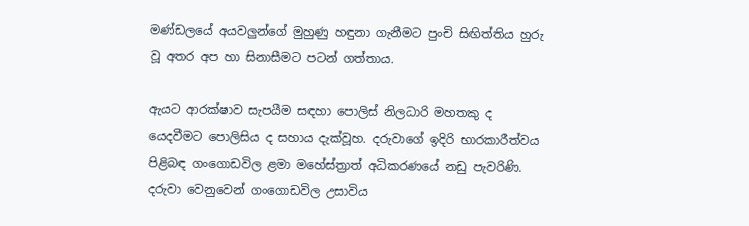මණ්ඩලයේ අයවලුන්ගේ මුහුණු හඳුනා ගැනීමට පුංචි සිඟිත්තිය හුරු වූ අතර අප හා සිනාසීමට පටන් ගත්තාය.

ඇයට ආරක්ෂාව සැපයීම සඳහා පොලිස් නිලධාරි මහතකු ද යෙදවීමට පොලිසිය ද සහාය දැක්වූහ. දරුවාගේ ඉදිරි භාරකාරීත්වය පිළිබඳ ගංගොඩවිල ළමා මහේස්ත්‍රාත් අධිකරණයේ නඩු පැවරිණි. දරුවා වෙනුවෙන් ගංගොඩවිල උසාවිය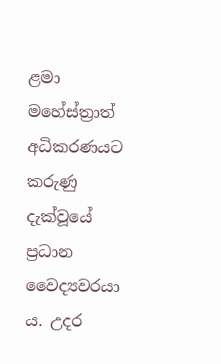ළමා මහේස්ත්‍රාත් අධිකරණයට කරුණු දැක්වූයේ ප්‍රධාන වෛද්‍යවරයා ය. උදර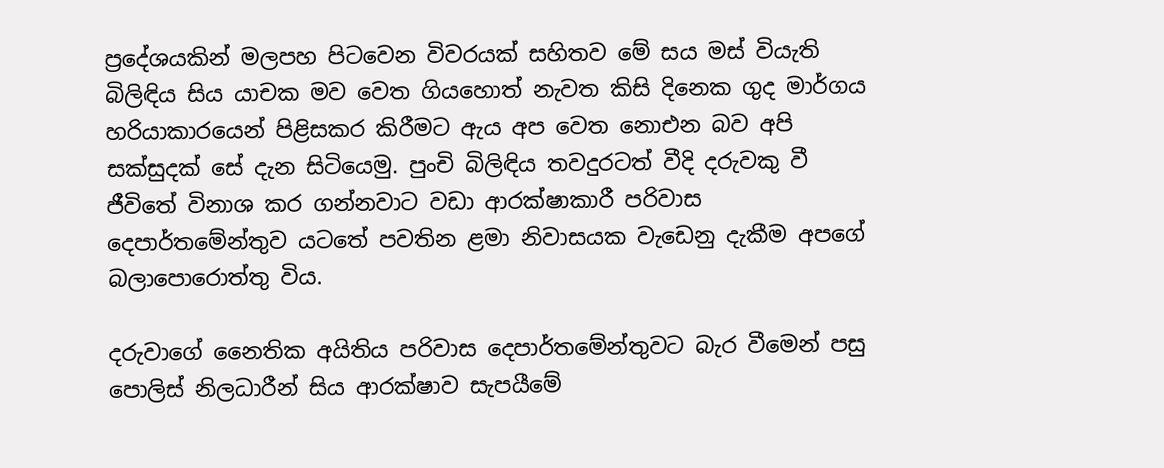ප්‍රදේශයකින් මලපහ පිටවෙන විවරයක් සහිතව මේ සය මස් වියැති බිලිඳිය සිය යාචක මව වෙත ගියහොත් නැවත කිසි දිනෙක ගුද මාර්ගය හරියාකාරයෙන් පිළිසකර කිරීමට ඇය අප වෙත නොඑන බව අපි සක්සුදක් සේ දැන සිටියෙමු. පුංචි බිලිඳිය තවදුරටත් වීදි දරුවකු වී ජීවිතේ විනාශ කර ගන්නවාට වඩා ආරක්ෂාකාරී පරිවාස දෙපාර්තමේන්තුව යටතේ පවතින ළමා නිවාසයක වැඩෙනු දැකීම අපගේ බලාපොරොත්තු විය.

දරුවාගේ නෛතික අයිතිය පරිවාස දෙපාර්තමේන්තුවට බැර වීමෙන් පසු පොලිස් නිලධාරීන් සිය ආරක්ෂාව සැපයීමේ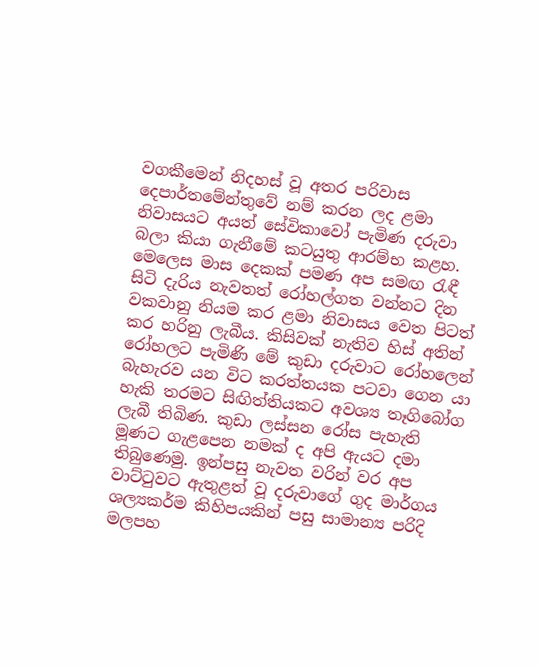වගකීමෙන් නිදහස් වූ අතර පරිවාස දෙපාර්තමේන්තුවේ නම් කරන ලද ළමා නිවාසයට අයත් සේවිකාවෝ පැමිණ දරුවා බලා කියා ගැනීමේ කටයුතු ආරම්භ කළහ. මෙලෙස මාස දෙකක් පමණ අප සමඟ රැඳී සිටි දැරිය නැවතත් රෝහල්ගත වන්නට දින වකවානු නියම කර ළමා නිවාසය වෙත පිටත් කර හරිනු ලැබීය. කිසිවක් නැතිව හිස් අතින් රෝහලට පැමිණි මේ කුඩා දරුවාට රෝහලෙන් බැහැරව යන විට කරත්තයක පටවා ගෙන යා හැකි තරමට සිඟිත්තියකට අවශ්‍ය තෑගිබෝග ලැබී තිබිණ. කුඩා ලස්සන රෝස පැහැති මූණට ගැළපෙන නමක් ද අපි ඇයට දමා තිබුණෙමු. ඉන්පසු නැවත වරින් වර අප වාට්ටුවට ඇතුළත් වූ දරුවාගේ ගුද මාර්ගය ශල්‍යකර්ම කිහිපයකින් පසු සාමාන්‍ය පරිදි මලපහ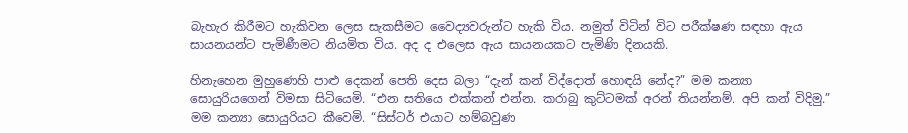බැහැර කිරීමට හැකිවන ලෙස සැකසීමට වෛද්‍යවරුන්ට හැකි විය. නමුත් විටින් විට පරීක්ෂණ සඳහා ඇය සායනයන්ට පැමිණීමට නියමිත විය. අද ද එලෙස ඇය සායනයකට පැමිණි දිනයකි.

හිනැහෙන මුහුණෙහි පාළු දෙකන් පෙති දෙස බලා “දැන් කන් විද්දොත් හොඳයි නේද?” මම කන්‍යා සොයුරියගෙන් විමසා සිටියෙමි. “එන සතියෙ එක්කන් එන්න. කරාබු කුට්ටමක් අරන් තියන්නම්. අපි කන් විදිමු.” මම කන්‍යා සොයුරියට කීවෙමි. “සිස්ටර් එයාට හම්බවුණ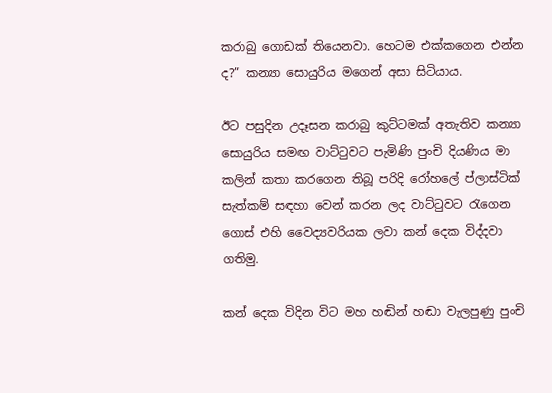කරාබු ගොඩක් තියෙනවා. හෙටම එක්කගෙන එන්න ද?” කන්‍යා සොයුරිය මගෙන් අසා සිටියාය.

ඊට පසුදින උදෑසන කරාබු කුට්ටමක් අතැතිව කන්‍යා සොයුරිය සමඟ වාට්ටුවට පැමිණි පුංචි දියණිය මා කලින් කතා කරගෙන තිබූ පරිදි රෝහලේ ප්ලාස්ටික් සැත්කම් සඳහා වෙන් කරන ලද වාට්ටුවට රැගෙන ගොස් එහි වෛද්‍යවරියක ලවා කන් දෙක විද්දවා ගතිමු.

කන් දෙක විදින විට මහ හඬින් හඬා වැලපුණු පුංචි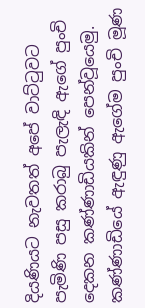දියණියට නැවතත් අපේ වාට්ටුවට පැමිණි පසු කරාබු පැලැඳි ඇගේ පුංචි දෙකන කණ්ණාඩියකින් පෙන්වූයෙමු. කණ්ණාඩියේ ඇඳුණු ඇගේම පුංචි මූණ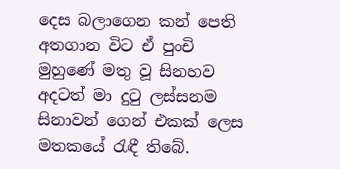දෙස බලාගෙන කන් පෙති අතගාන විට ඒ පුංචි මුහුණේ මතු වූ සිනහව අදටත් මා දුටු ලස්සනම සිනාවන් ගෙන් එකක් ලෙස මතකයේ රැඳී තිබේ.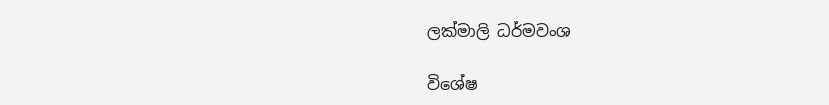ලක්මාලි ධර්මවංශ

විශේෂ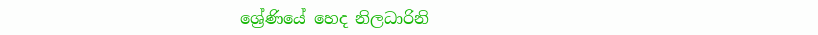ශ්‍රේණියේ හෙද නිලධාරිනි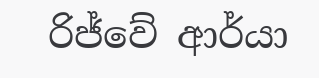රිජ්වේ ආර්යා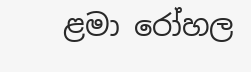ළමා රෝහල